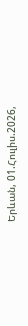Երևան, 01.Հուլիս.2026,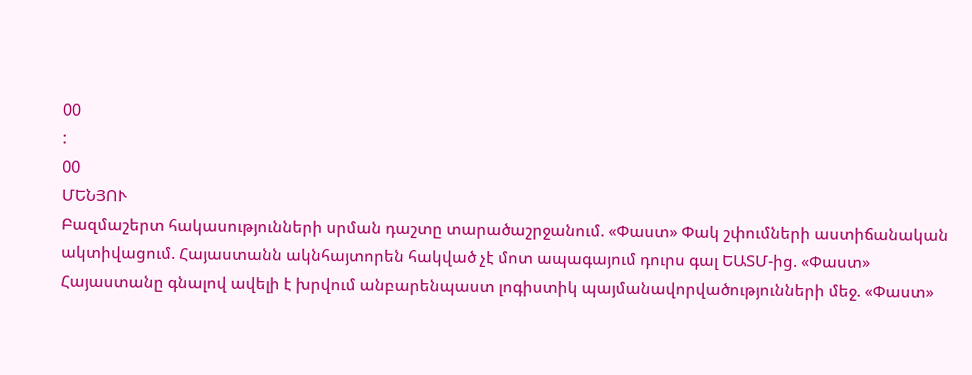00
:
00
ՄԵՆՅՈՒ
Բազմաշերտ հակասությունների սրման դաշտը տարածաշրջանում. «Փաստ» Փակ շփումների աստիճանական ակտիվացում. Հայաստանն ակնհայտորեն հակված չէ մոտ ապագայում դուրս գալ ԵԱՏՄ-ից. «Փաստ» Հայաստանը գնալով ավելի է խրվում անբարենպաստ լոգիստիկ պայմանավորվածությունների մեջ. «Փաստ»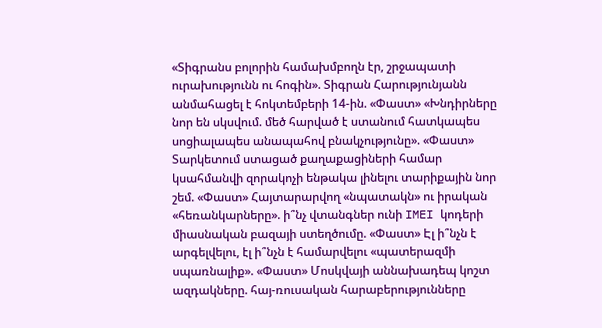«Տիգրանս բոլորին համախմբողն էր, շրջապատի ուրախությունն ու հոգին». Տիգրան Հարությունյանն անմահացել է հոկտեմբերի 14-ին. «Փաստ» «Խնդիրները նոր են սկսվում. մեծ հարված է ստանում հատկապես սոցիալապես անապահով բնակչությունը». «Փաստ» Տարկետում ստացած քաղաքացիների համար կսահմանվի զորակոչի ենթակա լինելու տարիքային նոր շեմ. «Փաստ» Հայտարարվող «նպատակն» ու իրական «հեռանկարները». ի՞նչ վտանգներ ունի IMEI կոդերի միասնական բազայի ստեղծումը. «Փաստ» Էլ ի՞նչն է արգելվելու, էլ ի՞նչն է համարվելու «պատերազմի սպառնալիք». «Փաստ» Մոսկվայի աննախադեպ կոշտ ազդակները. հայ-ռուսական հարաբերությունները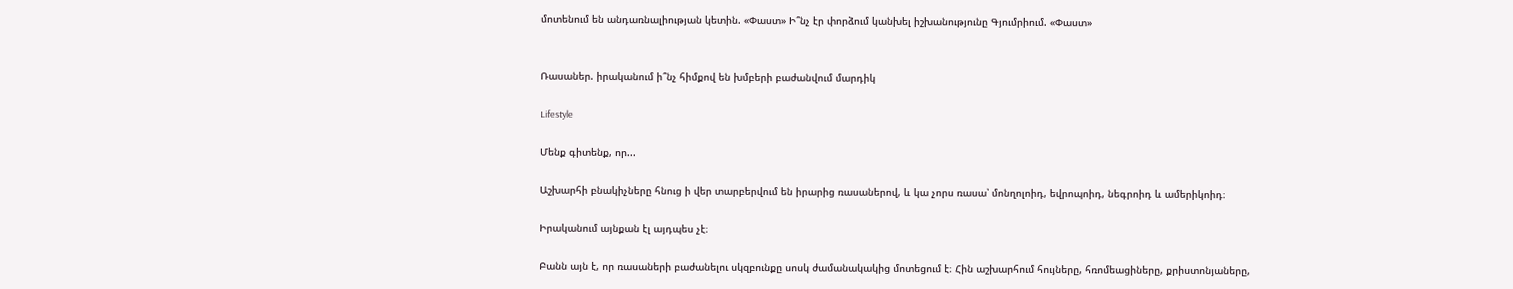մոտենում են անդառնալիության կետին. «Փաստ» Ի՞նչ էր փորձում կանխել իշխանությունը Գյումրիում. «Փաստ»


Ռասաներ. իրականում ի՞նչ հիմքով են խմբերի բաժանվում մարդիկ

Lifestyle

Մենք գիտենք, որ...

Աշխարհի բնակիչները հնուց ի վեր տարբերվում են իրարից ռասաներով, և կա չորս ռասա՝ մոնղոլոիդ, եվրոպոիդ, նեգրոիդ և ամերիկոիդ։

Իրականում այնքան էլ այդպես չէ։

Բանն այն է, որ ռասաների բաժանելու սկզբունքը սոսկ ժամանակակից մոտեցում է։ Հին աշխարհում հույները, հռոմեացիները, քրիստոնյաները,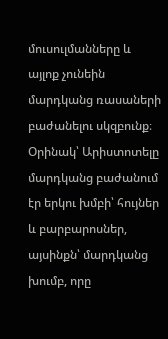մուսուլմանները և այլոք չունեին մարդկանց ռասաների բաժանելու սկզբունք։ Օրինակ՝ Արիստոտելը մարդկանց բաժանում էր երկու խմբի՝ հույներ և բարբարոսներ, այսինքն՝ մարդկանց խումբ, որը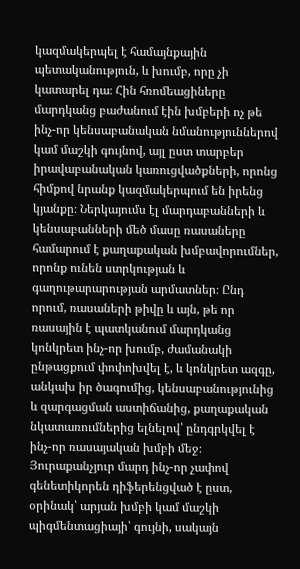կազմակերպել է համայնքային պետականություն, և խումբ, որը չի կատարել դա։ Հին հռոմեացիները մարդկանց բաժանում էին խմբերի ոչ թե ինչ-որ կենսաբանական նմանություններով կամ մաշկի գույնով, այլ ըստ տարբեր իրավաբանական կառուցվածքների, որոնց հիմքով նրանք կազմակերպում են իրենց կյանքը։ Ներկայումս էլ մարդաբանների և կենսաբանների մեծ մասը ռասաները համարում է քաղաքական խմբավորումներ, որոնք ունեն ստրկության և գաղութարարության արմատներ։ Ընդ որում, ռասաների թիվը և այն, թե որ ռասային է պատկանում մարդկանց կոնկրետ ինչ-որ խումբ, ժամանակի ընթացքում փոփոխվել է, և կոնկրետ ազգը, անկախ իր ծագումից, կենսաբանությունից և զարգացման աստիճանից, քաղաքական նկատառումներից ելնելով՝ ընդգրկվել է ինչ-որ ռասայական խմբի մեջ։ Յուրաքանչյուր մարդ ինչ-որ չափով գենետիկորեն դիֆերենցված է ըստ, օրինակ՝ արյան խմբի կամ մաշկի պիգմենտացիայի՝ գույնի, սակայն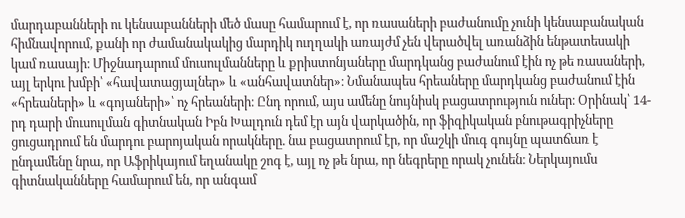մարդաբանների ու կենսաբանների մեծ մասը համարում է, որ ռասաների բաժանումը չունի կենսաբանական հիմնավորում, քանի որ ժամանակակից մարդիկ ուղղակի առայժմ չեն վերածվել առանձին ենթատեսակի կամ ռասայի։ Միջնադարում մուսուլմանները և քրիստոնյաները մարդկանց բաժանում էին ոչ թե ռասաների, այլ երկու խմբի՝ «հավատացյալներ» և «անհավատներ»։ Նմանապես հրեաները մարդկանց բաժանում էին «հրեաների» և «գոյաների»՝ ոչ հրեաների։ Ընդ որում, այս ամենը նույնիսկ բացատրություն ուներ։ Օրինակ՝ 14-րդ դարի մուսուլման գիտնական Իբն Խալդուն դեմ էր այն վարկածին, որ ֆիզիկական բնութագրիչները ցուցադրում են մարդու բարոյական որակները. նա բացատրում էր, որ մաշկի մուգ գույնը պատճառ է ընդամենը նրա, որ Աֆրիկայում եղանակը շոգ է, այլ ոչ թե նրա, որ նեգրերը որակ չունեն։ Ներկայումս գիտնականները համարում են, որ անգամ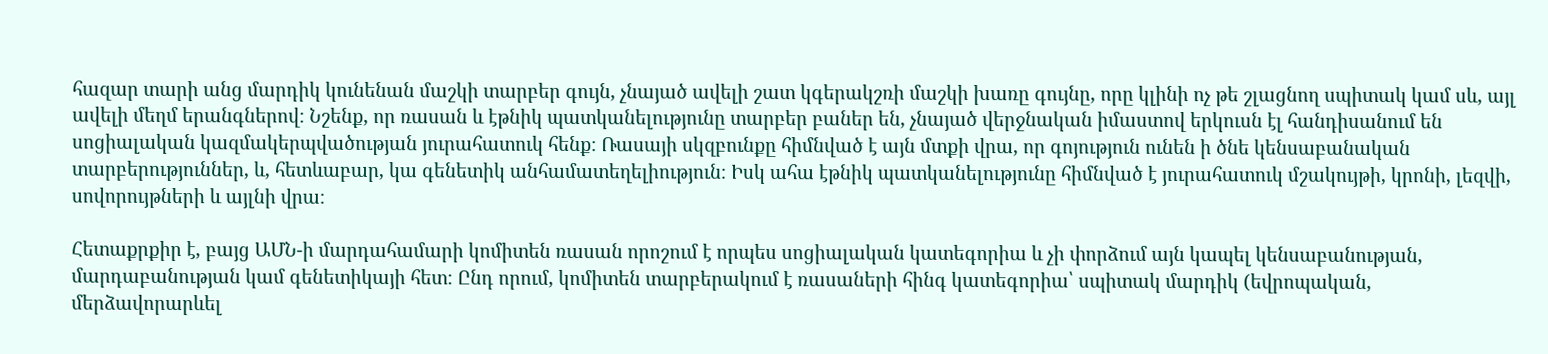հազար տարի անց մարդիկ կունենան մաշկի տարբեր գույն, չնայած ավելի շատ կգերակշռի մաշկի խառը գույնը, որը կլինի ոչ թե շլացնող սպիտակ կամ սև, այլ ավելի մեղմ երանգներով։ Նշենք, որ ռասան և էթնիկ պատկանելությունը տարբեր բաներ են, չնայած վերջնական իմաստով երկուսն էլ հանդիսանում են սոցիալական կազմակերպվածության յուրահատուկ հենք։ Ռասայի սկզբունքը հիմնված է այն մտքի վրա, որ գոյություն ունեն ի ծնե կենսաբանական տարբերություններ, և, հետևաբար, կա գենետիկ անհամատեղելիություն։ Իսկ ահա էթնիկ պատկանելությունը հիմնված է յուրահատուկ մշակույթի, կրոնի, լեզվի, սովորույթների և այլնի վրա։

Հետաքրքիր է, բայց ԱՄՆ-ի մարդահամարի կոմիտեն ռասան որոշում է որպես սոցիալական կատեգորիա և չի փորձում այն կապել կենսաբանության, մարդաբանության կամ գենետիկայի հետ։ Ընդ որում, կոմիտեն տարբերակում է ռասաների հինգ կատեգորիա՝ սպիտակ մարդիկ (եվրոպական, մերձավորարևել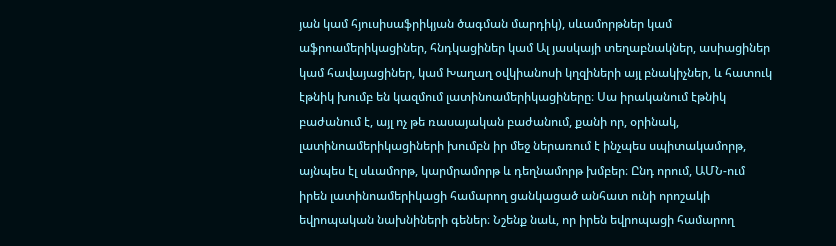յան կամ հյուսիսաֆրիկյան ծագման մարդիկ), սևամորթներ կամ աֆրոամերիկացիներ, հնդկացիներ կամ Ալ յասկայի տեղաբնակներ, ասիացիներ կամ հավայացիներ, կամ Խաղաղ օվկիանոսի կղզիների այլ բնակիչներ, և հատուկ էթնիկ խումբ են կազմում լատինոամերիկացիները։ Սա իրականում էթնիկ բաժանում է, այլ ոչ թե ռասայական բաժանում, քանի որ, օրինակ, լատինոամերիկացիների խումբն իր մեջ ներառում է ինչպես սպիտակամորթ, այնպես էլ սևամորթ, կարմրամորթ և դեղնամորթ խմբեր։ Ընդ որում, ԱՄՆ-ում իրեն լատինոամերիկացի համարող ցանկացած անհատ ունի որոշակի եվրոպական նախնիների գեներ։ Նշենք նաև, որ իրեն եվրոպացի համարող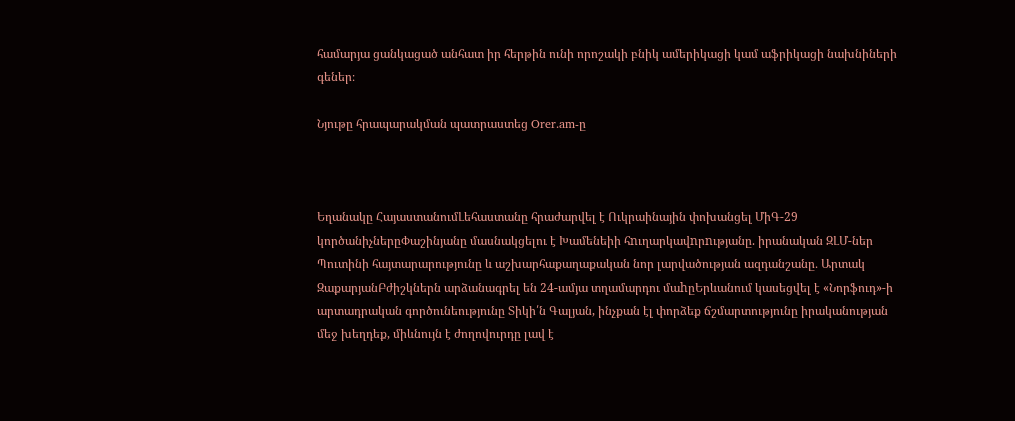համարյա ցանկացած անհատ իր հերթին ունի որոշակի բնիկ ամերիկացի կամ աֆրիկացի նախնիների գեներ։

Նյութը հրապարակման պատրաստեց Orer.am-ը



Եղանակը ՀայաստանումԼեհաստանը հրաժարվել է Ուկրաինային փոխանցել ՄիԳ-29 կործանիչներըՓաշինյանը մասնակցելու է Խամենեիի հnւղարկավnրnւթյանը. իրանական ԶԼՄ-ներ Պուտինի հայտարարությունը և աշխարհաքաղաքական նոր լարվածության ազդանշանը․ Արտակ ԶաքարյանԲժիշկներն արձանագրել են 24-ամյա տղամարդու մաhըԵրևանում կասեցվել է «Նորֆուդ»-ի արտադրական գործունեությունը Տիկի՛ն Գալյան, ինչքան էլ փորձեք ճշմարտությունը իրականության մեջ խեղդեք, միևնույն է ժողովուրդը լավ է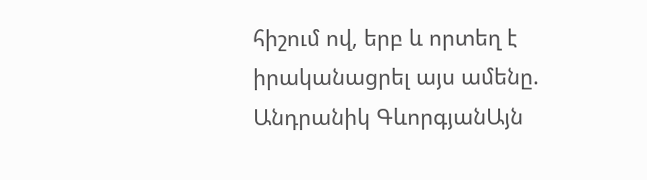հիշում ով, երբ և որտեղ է իրականացրել այս ամենը. Անդրանիկ ԳևորգյանԱյն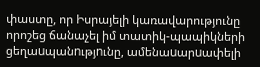փաստը, որ Իսրայելի կառավարությունը որոշեց ճանաչել իմ տատիկ-պապիկների ցեղաuպանnւթյnւնը, ամենաuարuափելի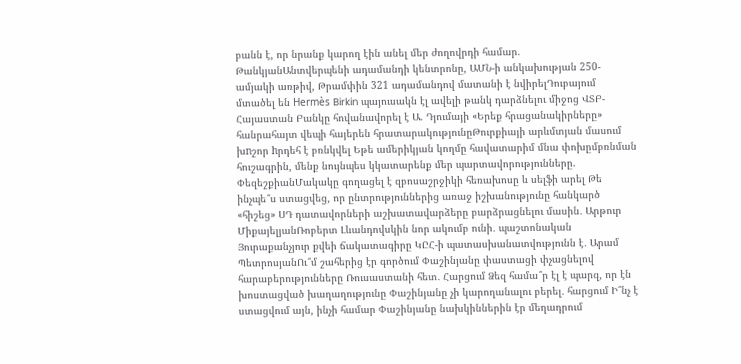բանն է, որ նրանք կարող էին անել մեր ժողովրդի համար. ԹանկյանԱնտվերպենի ադամանդի կենտրոնը, ԱՄՆ-ի անկախության 250-ամյակի առթիվ, Թրամփին 321 ադամանդով մատանի է նվիրելԴուբայում մտածել են Hermès Birkin պայուսակն էլ ավելի թանկ դարձնելու միջոց ՎՏԲ-Հայաստան Բանկը հովանավորել է Ա. Դյումայի «Երեք հրացանակիրները» հանրահայտ վեպի հայերեն հրատարակությունըԹուրքիայի արևմտյան մասում խnշոր hրդեհ է բռնկվել Եթե ամերիկյան կողմը հավատարիմ մնա փոխըմբռնման հուշագրին, մենք նույնպես կկատարենք մեր պարտավորությունները. ՓեզեշքիանՄակակը գողացել է զբոսաշրջիկի հեռախոսը և սելֆի արել Թե ինչպե՞ս ստացվեց, որ ընտրություններից առաջ իշխանությունը հանկարծ «հիշեց» ՍԴ դատավորների աշխատավարձերը բարձրացնելու մասին․ Արթուր ՄիքայելյանՌոբերտ Լևանդովսկին նոր ակումբ ունի․ պաշտոնական Յուրաքանչյուր քվեի ճակատագիրը ԿԸՀ-ի պատասխանատվությունն է․ Արամ ՊետրոսյանՈւ՞մ շահերից էր գործում Փաշինյանը փաստացի փչացնելով հարաբերությունները Ռուսաստանի հետ․ Հարցում Ձեզ համա՞ր էլ է պարզ, որ էն խոստացված խաղաղությունը Փաշինյանը չի կարողանալու բերել․ հարցում Ի՞նչ է ստացվում այն, ինչի համար Փաշինյանը նախկիններին էր մեղադրում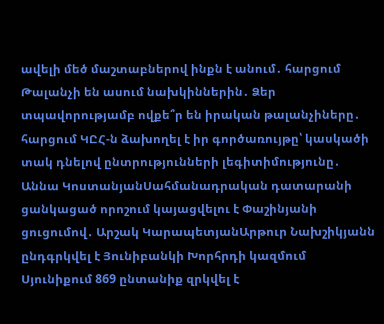ավելի մեծ մաշտաբներով ինքն է անում․ հարցում Թալանչի են ասում նախկիններին․ Ձեր տպավորությամբ ովքե՞ր են իրական թալանչիները․ հարցում ԿԸՀ-ն ձախողել է իր գործառույթը՝ կասկածի տակ դնելով ընտրությունների լեգիտիմությունը․ Աննա ԿոստանյանՍահմանադրական դատարանի ցանկացած որոշում կայացվելու է Փաշինյանի ցուցումով․ Արշակ ԿարապետյանԱրթուր Նախշիկյանն ընդգրկվել է Յունիբանկի Խորհրդի կազմում Սյունիքում 869 ընտանիք զրկվել է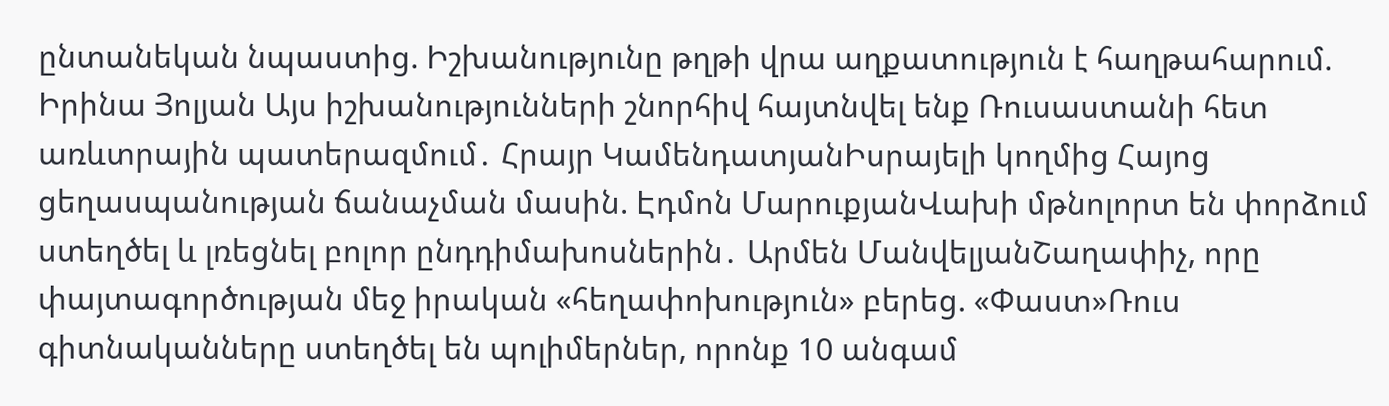ընտանեկան նպաստից. Իշխանությունը թղթի վրա աղքատություն է հաղթահարում. Իրինա Յոլյան Այս իշխանությունների շնորհիվ հայտնվել ենք Ռուսաստանի հետ առևտրային պատերազմում․ Հրայր ԿամենդատյանԻսրայելի կողմից Հայոց ցեղասպանության ճանաչման մասին. Էդմոն ՄարուքյանՎախի մթնոլորտ են փորձում ստեղծել և լռեցնել բոլոր ընդդիմախոսներին․ Արմեն ՄանվելյանՇաղափիչ, որը փայտագործության մեջ իրական «հեղափոխություն» բերեց. «Փաստ»Ռուս գիտնականները ստեղծել են պոլիմերներ, որոնք 10 անգամ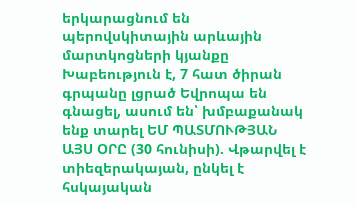երկարացնում են պերովսկիտային արևային մարտկոցների կյանքը Խաբեություն է, 7 հատ ծիրան գրպանը լցրած Եվրոպա են գնացել, ասում են՝ խմբաքանակ ենք տարել ԵՄ ՊԱՏՄՈՒԹՅԱՆ ԱՅՍ ՕՐԸ (30 հունիսի). Վթարվել է տիեզերակայան, ընկել է հսկայական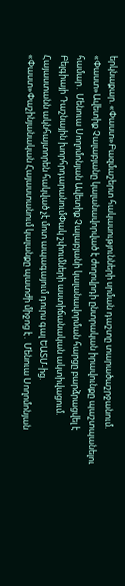երկնաքար. «Փաստ»Բազմաշերտ հակասությունների սրման դաշտը տարածաշրջանում. «Փաստ»Ավետիք Չալաբյանը կալանավորված է ժողովրդի ընտրական իրավունքը պաշտպանելու համար․ Մենուա Սողոմոնյան Ավետիք Չալաբյանի կալանավորման հարցը բարձրացվել է Բելգիայի Դաշնային խորհրդարանումՓակ շփումների աստիճանական ակտիվացում. Հայաստանն ակնհայտորեն հակված չէ մոտ ապագայում դուրս գալ ԵԱՏՄ-ից. «Փաստ»Փաշինյանական Հայաստանում կալանքը պատժի միջոց է․ Մենուա Սողոմոնյան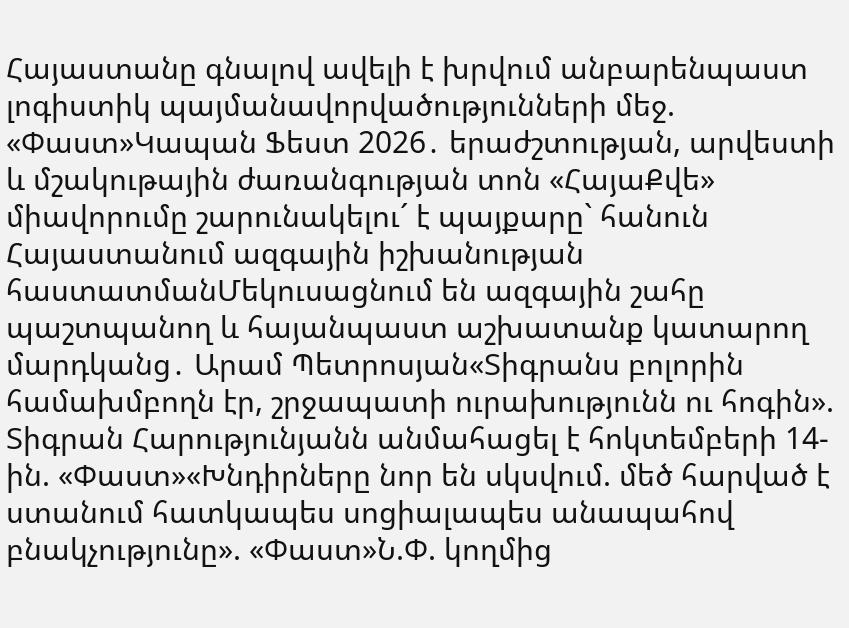Հայաստանը գնալով ավելի է խրվում անբարենպաստ լոգիստիկ պայմանավորվածությունների մեջ. «Փաստ»Կապան Ֆեստ 2026․ երաժշտության, արվեստի և մշակութային ժառանգության տոն «ՀայաՔվե» միավորումը շարունակելու´ է պայքարը` հանուն Հայաստանում ազգային իշխանության հաստատմանՄեկուսացնում են ազգային շահը պաշտպանող և հայանպաստ աշխատանք կատարող մարդկանց․ Արամ Պետրոսյան«Տիգրանս բոլորին համախմբողն էր, շրջապատի ուրախությունն ու հոգին». Տիգրան Հարությունյանն անմահացել է հոկտեմբերի 14-ին. «Փաստ»«Խնդիրները նոր են սկսվում. մեծ հարված է ստանում հատկապես սոցիալապես անապահով բնակչությունը». «Փաստ»Ն.Փ. կողմից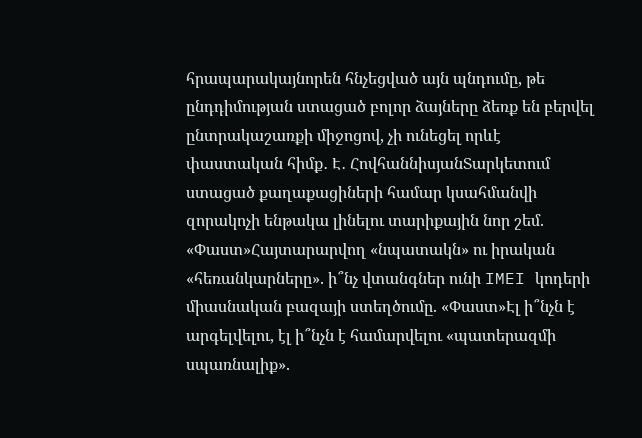հրապարակայնորեն հնչեցված այն պնդումը, թե ընդդիմության ստացած բոլոր ձայները ձեռք են բերվել ընտրակաշառքի միջոցով, չի ունեցել որևէ փաստական հիմք․ Է․ ՀովհաննիսյանՏարկետում ստացած քաղաքացիների համար կսահմանվի զորակոչի ենթակա լինելու տարիքային նոր շեմ. «Փաստ»Հայտարարվող «նպատակն» ու իրական «հեռանկարները». ի՞նչ վտանգներ ունի IMEI կոդերի միասնական բազայի ստեղծումը. «Փաստ»Էլ ի՞նչն է արգելվելու, էլ ի՞նչն է համարվելու «պատերազմի սպառնալիք».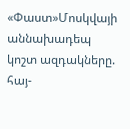«Փաստ»Մոսկվայի աննախադեպ կոշտ ազդակները. հայ-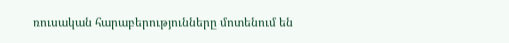ռուսական հարաբերությունները մոտենում են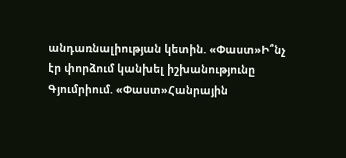անդառնալիության կետին. «Փաստ»Ի՞նչ էր փորձում կանխել իշխանությունը Գյումրիում. «Փաստ»Հանրային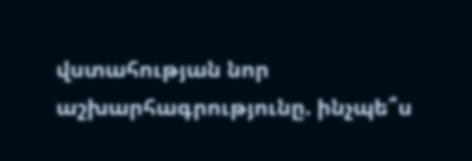վստահության նոր աշխարհագրությունը. ինչպե՞ս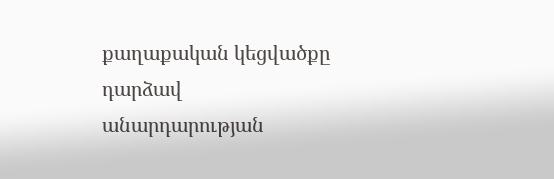քաղաքական կեցվածքը դարձավ անարդարության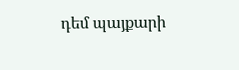դեմ պայքարի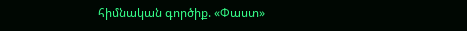հիմնական գործիք. «Փաստ»